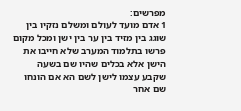מפרשים:
1 אדם מועד לעולם ומשלם נזקיו בין שוגג בין מזיד בין ער בין ישן ומכל מקום פרשו בתלמוד המערב שלא חייבו את הישן אלא בכלים שהיו שם בשעה שקבע עצמו לישן לשם הא אם הונחו שם אחר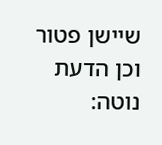שיישן פטור וכן הדעת נוטה: